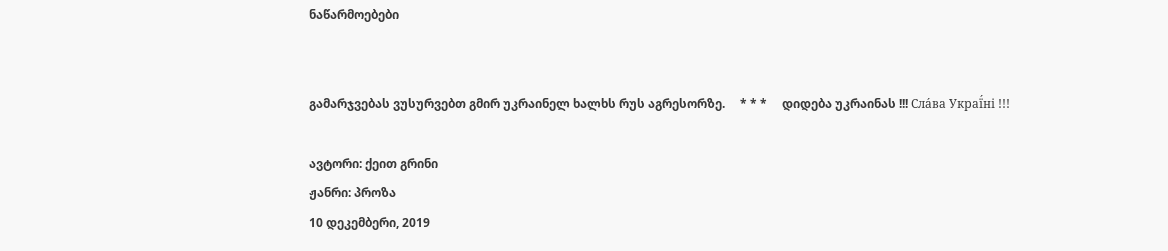ნაწარმოებები


გამარჯვებას ვუსურვებთ გმირ უკრაინელ ხალხს რუს აგრესორზე.     * * *     დიდება უკრაინას !!! Сла́ва Украї́ні !!!

ავტორი: ქეით გრინი
ჟანრი: პროზა
10 დეკემბერი, 2019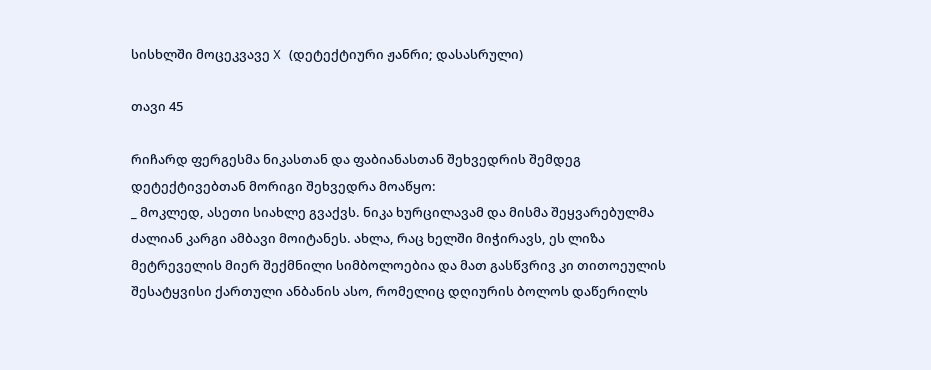სისხლში მოცეკვავე X (დეტექტიური ჟანრი; დასასრული)

თავი 45

რიჩარდ ფერგესმა ნიკასთან და ფაბიანასთან შეხვედრის შემდეგ დეტექტივებთან მორიგი შეხვედრა მოაწყო:
_ მოკლედ, ასეთი სიახლე გვაქვს. ნიკა ხურცილავამ და მისმა შეყვარებულმა ძალიან კარგი ამბავი მოიტანეს. ახლა, რაც ხელში მიჭირავს, ეს ლიზა მეტრეველის მიერ შექმნილი სიმბოლოებია და მათ გასწვრივ კი თითოეულის შესატყვისი ქართული ანბანის ასო, რომელიც დღიურის ბოლოს დაწერილს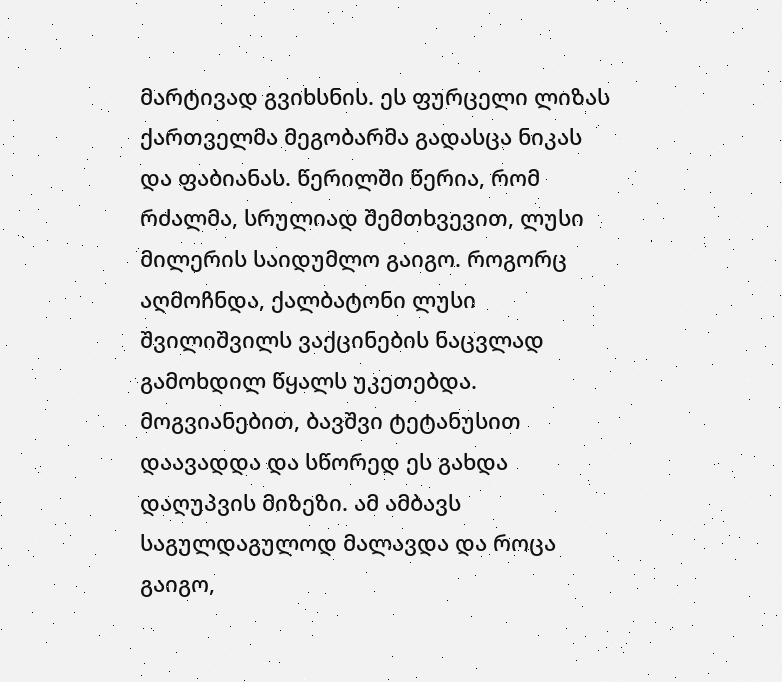მარტივად გვიხსნის. ეს ფურცელი ლიზას ქართველმა მეგობარმა გადასცა ნიკას და ფაბიანას. წერილში წერია, რომ რძალმა, სრულიად შემთხვევით, ლუსი მილერის საიდუმლო გაიგო. როგორც აღმოჩნდა, ქალბატონი ლუსი შვილიშვილს ვაქცინების ნაცვლად გამოხდილ წყალს უკეთებდა. მოგვიანებით, ბავშვი ტეტანუსით დაავადდა და სწორედ ეს გახდა დაღუპვის მიზეზი. ამ ამბავს საგულდაგულოდ მალავდა და როცა გაიგო,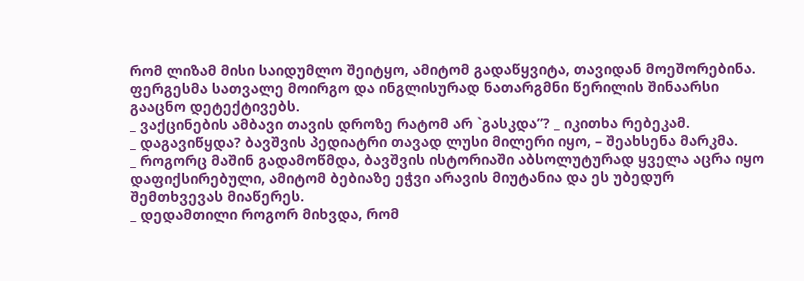რომ ლიზამ მისი საიდუმლო შეიტყო, ამიტომ გადაწყვიტა, თავიდან მოეშორებინა.
ფერგესმა სათვალე მოირგო და ინგლისურად ნათარგმნი წერილის შინაარსი გააცნო დეტექტივებს.
_ ვაქცინების ამბავი თავის დროზე რატომ არ `გასკდა”? _ იკითხა რებეკამ.
_ დაგავიწყდა? ბავშვის პედიატრი თავად ლუსი მილერი იყო, – შეახსენა მარკმა.
_ როგორც მაშინ გადამოწმდა, ბავშვის ისტორიაში აბსოლუტურად ყველა აცრა იყო დაფიქსირებული, ამიტომ ბებიაზე ეჭვი არავის მიუტანია და ეს უბედურ შემთხვევას მიაწერეს.
_ დედამთილი როგორ მიხვდა, რომ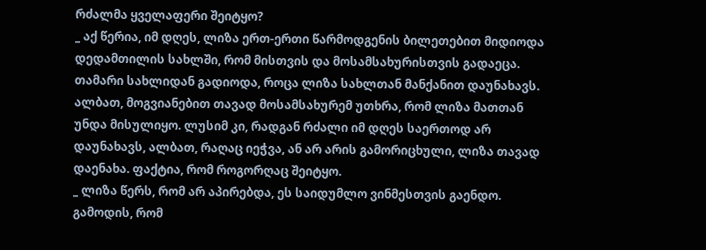რძალმა ყველაფერი შეიტყო?
_ აქ წერია, იმ დღეს, ლიზა ერთ-ერთი წარმოდგენის ბილეთებით მიდიოდა დედამთილის სახლში, რომ მისთვის და მოსამსახურისთვის გადაეცა. თამარი სახლიდან გადიოდა, როცა ლიზა სახლთან მანქანით დაუნახავს. ალბათ, მოგვიანებით თავად მოსამსახურემ უთხრა, რომ ლიზა მათთან უნდა მისულიყო. ლუსიმ კი, რადგან რძალი იმ დღეს საერთოდ არ დაუნახავს, ალბათ, რაღაც იეჭვა, ან არ არის გამორიცხული, ლიზა თავად დაენახა. ფაქტია, რომ როგორღაც შეიტყო.
_ ლიზა წერს, რომ არ აპირებდა, ეს საიდუმლო ვინმესთვის გაენდო. გამოდის, რომ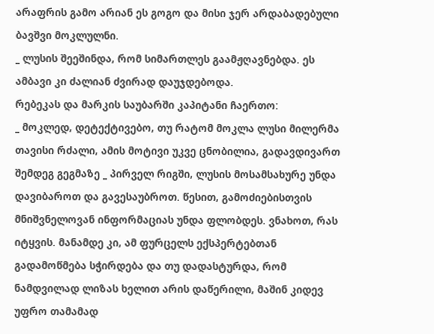არაფრის გამო არიან ეს გოგო და მისი ჯერ არდაბადებული ბავშვი მოკლულნი.
_ ლუსის შეეშინდა, რომ სიმართლეს გაამჟღავნებდა. ეს ამბავი კი ძალიან ძვირად დაუჯდებოდა.
რებეკას და მარკის საუბარში კაპიტანი ჩაერთო:
_ მოკლედ, დეტექტივებო, თუ რატომ მოკლა ლუსი მილერმა თავისი რძალი, ამის მოტივი უკვე ცნობილია, გადავდივართ შემდეგ გეგმაზე _ პირველ რიგში, ლუსის მოსამსახურე უნდა დავიბაროთ და გავესაუბროთ. წესით, გამოძიებისთვის მნიშვნელოვან ინფორმაციას უნდა ფლობდეს. ვნახოთ, რას იტყვის. მანამდე კი, ამ ფურცელს ექსპერტებთან გადამოწმება სჭირდება და თუ დადასტურდა, რომ ნამდვილად ლიზას ხელით არის დაწერილი, მაშინ კიდევ უფრო თამამად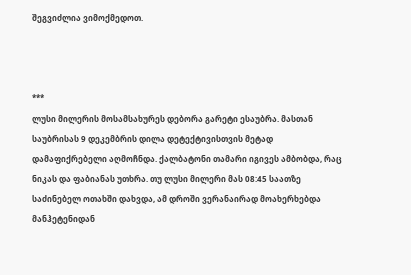შეგვიძლია ვიმოქმედოთ.



***
ლუსი მილერის მოსამსახურეს დებორა გარეტი ესაუბრა. მასთან საუბრისას 9 დეკემბრის დილა დეტექტივისთვის მეტად დამაფიქრებელი აღმოჩნდა. ქალბატონი თამარი იგივეს ამბობდა, რაც ნიკას და ფაბიანას უთხრა. თუ ლუსი მილერი მას 08:45 საათზე საძინებელ ოთახში დახვდა, ამ დროში ვერანაირად მოახერხებდა მანჰეტენიდან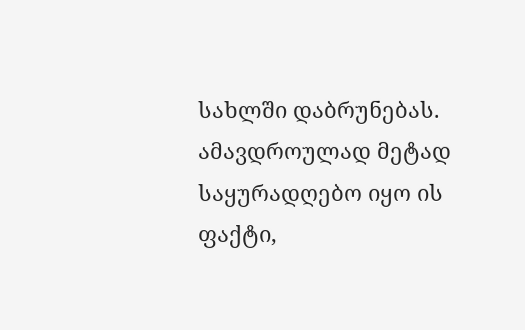სახლში დაბრუნებას. ამავდროულად მეტად საყურადღებო იყო ის ფაქტი,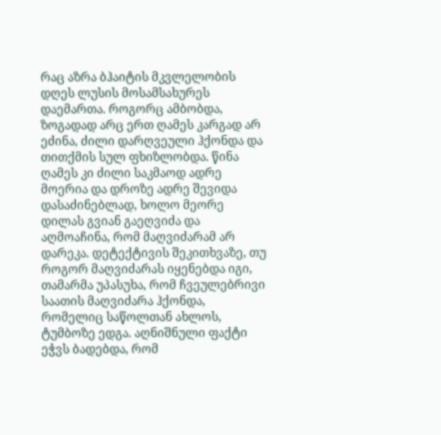რაც აზრა ბჰაიტის მკვლელობის დღეს ლუსის მოსამსახურეს დაემართა. როგორც ამბობდა, ზოგადად არც ერთ ღამეს კარგად არ ეძინა, ძილი დარღვეული ჰქონდა და თითქმის სულ ფხიზლობდა. წინა ღამეს კი ძილი საკმაოდ ადრე მოერია და დროზე ადრე შევიდა დასაძინებლად, ხოლო მეორე დილას გვიან გაეღვიძა და აღმოაჩინა, რომ მაღვიძარამ არ დარეკა. დეტექტივის შეკითხვაზე, თუ როგორ მაღვიძარას იყენებდა იგი, თამარმა უპასუხა, რომ ჩვეულებრივი საათის მაღვიძარა ჰქონდა, რომელიც საწოლთან ახლოს, ტუმბოზე ედგა. აღნიშნული ფაქტი ეჭვს ბადებდა, რომ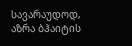სავარაუდოდ, აზრა ბჰაიტის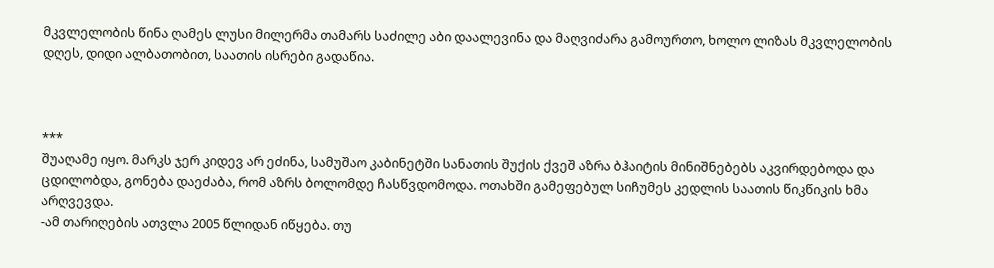მკვლელობის წინა ღამეს ლუსი მილერმა თამარს საძილე აბი დაალევინა და მაღვიძარა გამოურთო, ხოლო ლიზას მკვლელობის დღეს, დიდი ალბათობით, საათის ისრები გადაწია.



***
შუაღამე იყო. მარკს ჯერ კიდევ არ ეძინა, სამუშაო კაბინეტში სანათის შუქის ქვეშ აზრა ბჰაიტის მინიშნებებს აკვირდებოდა და ცდილობდა, გონება დაეძაბა, რომ აზრს ბოლომდე ჩასწვდომოდა. ოთახში გამეფებულ სიჩუმეს კედლის საათის წიკწიკის ხმა არღვევდა.
-ამ თარიღების ათვლა 2005 წლიდან იწყება. თუ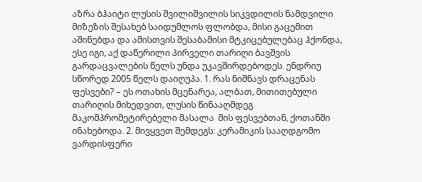აზრა ბჰაიტი ლუსის შვილიშვილის სიკვდილის ნამდვილი მიზეზის შესახებ საიდუმლოს ფლობდა, მისი გაცემით აშინებდა და ამისთვის შესაბამისი მტკიცებულებაც ჰქონდა, ესე იგი, აქ დაწერილი პირველი თარიღი ბავშვის გარდაცვალების წელს უნდა უკავშირდებოდეს. ენდრიუ სწორედ 2005 წელს დაიღუპა. 1. რას ნიშნავს დრაცენას ფესვები? – ეს ოთახის მცენარეა, ალბათ, მითითებული თარიღის მიხედვით, ლუსის წინააღმდეგ მაკომპრომეტირებელი მასალა  მის ფესვებთან, ქოთანში ინახებოდა. 2. მივყვეთ შემდეგს: კერამიკის სააღდგომო ვარდისფერი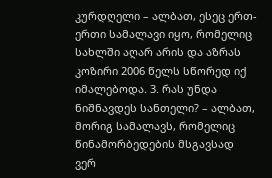კურდღელი – ალბათ, ესეც ერთ-ერთი სამალავი იყო, რომელიც სახლში აღარ არის და აზრას კოზირი 2006 წელს სწორედ იქ იმალებოდა. 3. რას უნდა ნიშნავდეს სანთელი? – ალბათ, მორიგ სამალავს, რომელიც წინამორბედების მსგავსად ვერ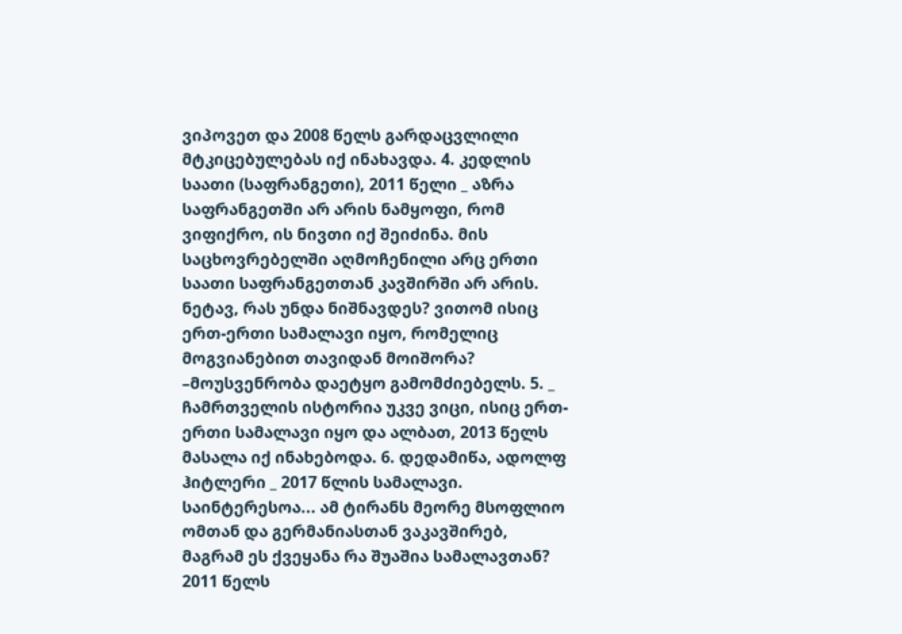ვიპოვეთ და 2008 წელს გარდაცვლილი მტკიცებულებას იქ ინახავდა. 4. კედლის საათი (საფრანგეთი), 2011 წელი _ აზრა საფრანგეთში არ არის ნამყოფი, რომ ვიფიქრო, ის ნივთი იქ შეიძინა. მის საცხოვრებელში აღმოჩენილი არც ერთი საათი საფრანგეთთან კავშირში არ არის. ნეტავ, რას უნდა ნიშნავდეს? ვითომ ისიც ერთ-ერთი სამალავი იყო, რომელიც მოგვიანებით თავიდან მოიშორა? –მოუსვენრობა დაეტყო გამომძიებელს. 5. _ ჩამრთველის ისტორია უკვე ვიცი, ისიც ერთ-ერთი სამალავი იყო და ალბათ, 2013 წელს მასალა იქ ინახებოდა. 6. დედამიწა, ადოლფ ჰიტლერი _ 2017 წლის სამალავი. საინტერესოა... ამ ტირანს მეორე მსოფლიო ომთან და გერმანიასთან ვაკავშირებ, მაგრამ ეს ქვეყანა რა შუაშია სამალავთან? 2011 წელს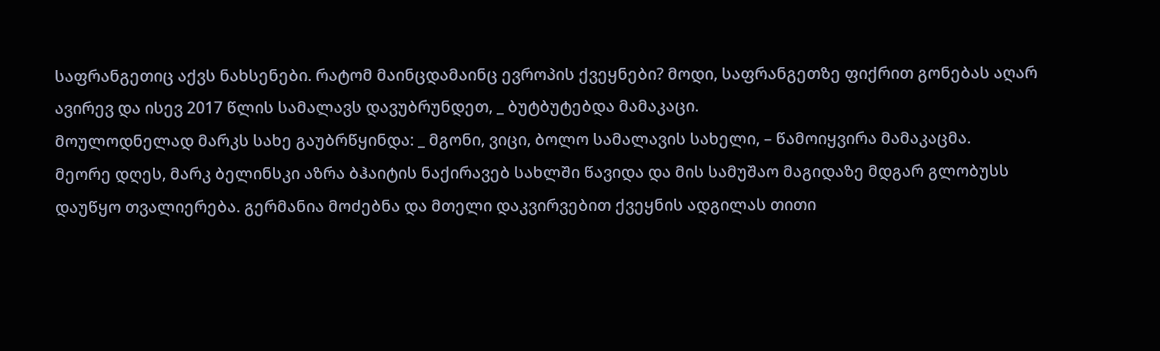საფრანგეთიც აქვს ნახსენები. რატომ მაინცდამაინც ევროპის ქვეყნები? მოდი, საფრანგეთზე ფიქრით გონებას აღარ ავირევ და ისევ 2017 წლის სამალავს დავუბრუნდეთ, _ ბუტბუტებდა მამაკაცი.
მოულოდნელად მარკს სახე გაუბრწყინდა: _ მგონი, ვიცი, ბოლო სამალავის სახელი, – წამოიყვირა მამაკაცმა.
მეორე დღეს, მარკ ბელინსკი აზრა ბჰაიტის ნაქირავებ სახლში წავიდა და მის სამუშაო მაგიდაზე მდგარ გლობუსს დაუწყო თვალიერება. გერმანია მოძებნა და მთელი დაკვირვებით ქვეყნის ადგილას თითი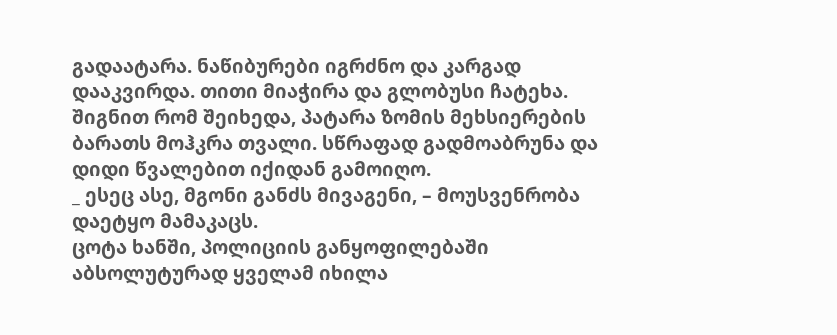გადაატარა. ნაწიბურები იგრძნო და კარგად დააკვირდა. თითი მიაჭირა და გლობუსი ჩატეხა. შიგნით რომ შეიხედა, პატარა ზომის მეხსიერების ბარათს მოჰკრა თვალი. სწრაფად გადმოაბრუნა და დიდი წვალებით იქიდან გამოიღო.
_ ესეც ასე, მგონი განძს მივაგენი, – მოუსვენრობა დაეტყო მამაკაცს.
ცოტა ხანში, პოლიციის განყოფილებაში აბსოლუტურად ყველამ იხილა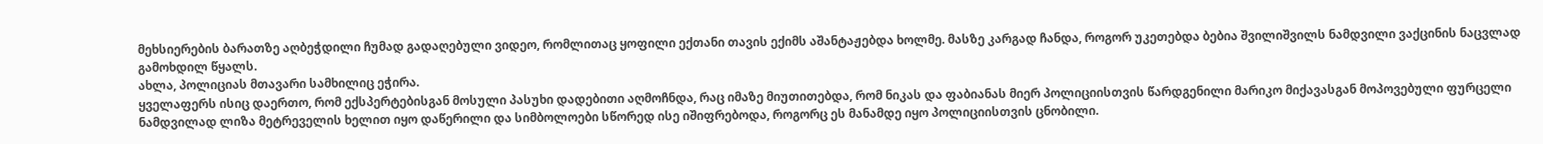მეხსიერების ბარათზე აღბეჭდილი ჩუმად გადაღებული ვიდეო, რომლითაც ყოფილი ექთანი თავის ექიმს აშანტაჟებდა ხოლმე. მასზე კარგად ჩანდა, როგორ უკეთებდა ბებია შვილიშვილს ნამდვილი ვაქცინის ნაცვლად გამოხდილ წყალს.
ახლა, პოლიციას მთავარი სამხილიც ეჭირა.
ყველაფერს ისიც დაერთო, რომ ექსპერტებისგან მოსული პასუხი დადებითი აღმოჩნდა, რაც იმაზე მიუთითებდა, რომ ნიკას და ფაბიანას მიერ პოლიციისთვის წარდგენილი მარიკო მიქავასგან მოპოვებული ფურცელი ნამდვილად ლიზა მეტრეველის ხელით იყო დაწერილი და სიმბოლოები სწორედ ისე იშიფრებოდა, როგორც ეს მანამდე იყო პოლიციისთვის ცნობილი.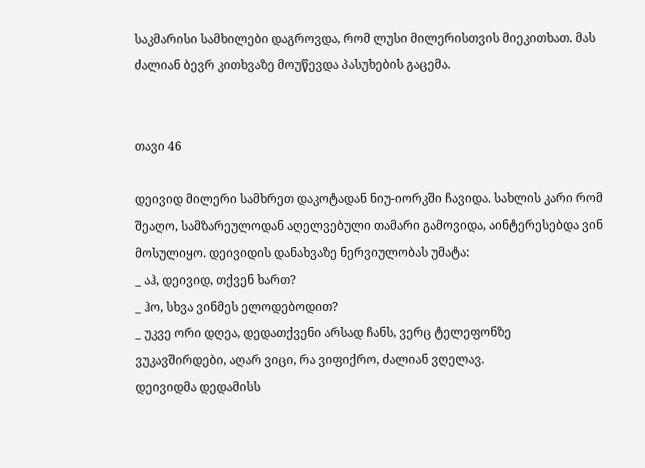საკმარისი სამხილები დაგროვდა, რომ ლუსი მილერისთვის მიეკითხათ. მას ძალიან ბევრ კითხვაზე მოუწევდა პასუხების გაცემა.


თავი 46

დეივიდ მილერი სამხრეთ დაკოტადან ნიუ-იორკში ჩავიდა. სახლის კარი რომ შეაღო, სამზარეულოდან აღელვებული თამარი გამოვიდა, აინტერესებდა ვინ მოსულიყო. დეივიდის დანახვაზე ნერვიულობას უმატა:
_ აჰ, დეივიდ, თქვენ ხართ?
_ ჰო, სხვა ვინმეს ელოდებოდით?
_ უკვე ორი დღეა, დედათქვენი არსად ჩანს, ვერც ტელეფონზე ვუკავშირდები, აღარ ვიცი, რა ვიფიქრო, ძალიან ვღელავ.
დეივიდმა დედამისს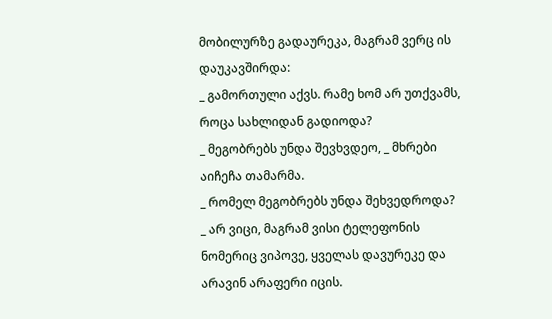მობილურზე გადაურეკა, მაგრამ ვერც ის დაუკავშირდა:
_ გამორთული აქვს. რამე ხომ არ უთქვამს, როცა სახლიდან გადიოდა?
_ მეგობრებს უნდა შევხვდეო, _ მხრები აიჩეჩა თამარმა.
_ რომელ მეგობრებს უნდა შეხვედროდა?
_ არ ვიცი, მაგრამ ვისი ტელეფონის ნომერიც ვიპოვე, ყველას დავურეკე და არავინ არაფერი იცის.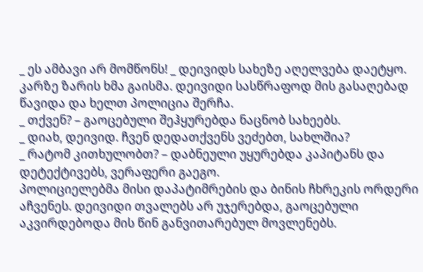_ ეს ამბავი არ მომწონს! _ დეივიდს სახეზე აღელვება დაეტყო.
კარზე ზარის ხმა გაისმა. დეივიდი სასწრაფოდ მის გასაღებად წავიდა და ხელთ პოლიცია შერჩა.
_ თქვენ? – გაოცებული შეჰყურებდა ნაცნობ სახეებს.
_ დიახ, დეივიდ. ჩვენ დედათქვენს ვეძებთ, სახლშია?
_ რატომ კითხულობთ? – დაბნეული უყურებდა კაპიტანს და დეტექტივებს, ვერაფერი გაეგო.
პოლიციელებმა მისი დაპატიმრების და ბინის ჩხრეკის ორდერი აჩვენეს. დეივიდი თვალებს არ უჯერებდა, გაოცებული აკვირდებოდა მის წინ განვითარებულ მოვლენებს.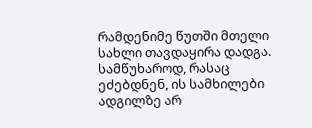რამდენიმე წუთში მთელი სახლი თავდაყირა დადგა. სამწუხაროდ, რასაც ეძებდნენ, ის სამხილები ადგილზე არ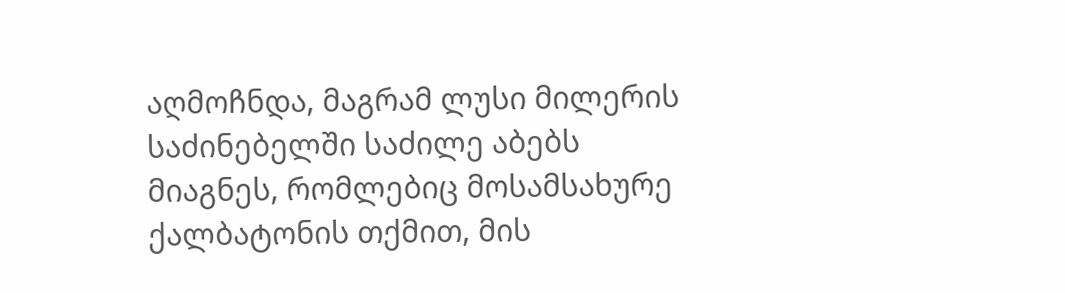აღმოჩნდა, მაგრამ ლუსი მილერის საძინებელში საძილე აბებს მიაგნეს, რომლებიც მოსამსახურე ქალბატონის თქმით, მის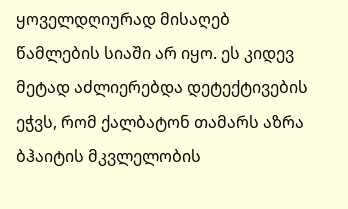ყოველდღიურად მისაღებ წამლების სიაში არ იყო. ეს კიდევ მეტად აძლიერებდა დეტექტივების ეჭვს, რომ ქალბატონ თამარს აზრა ბჰაიტის მკვლელობის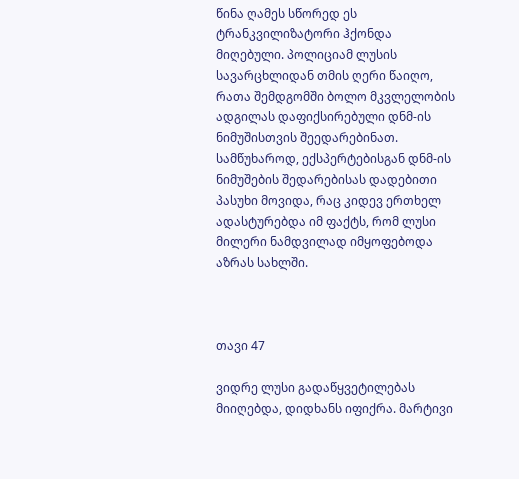წინა ღამეს სწორედ ეს ტრანკვილიზატორი ჰქონდა მიღებული. პოლიციამ ლუსის სავარცხლიდან თმის ღერი წაიღო, რათა შემდგომში ბოლო მკვლელობის ადგილას დაფიქსირებული დნმ-ის ნიმუშისთვის შეედარებინათ.
სამწუხაროდ, ექსპერტებისგან დნმ-ის ნიმუშების შედარებისას დადებითი პასუხი მოვიდა, რაც კიდევ ერთხელ ადასტურებდა იმ ფაქტს, რომ ლუსი მილერი ნამდვილად იმყოფებოდა აზრას სახლში.



თავი 47

ვიდრე ლუსი გადაწყვეტილებას მიიღებდა, დიდხანს იფიქრა. მარტივი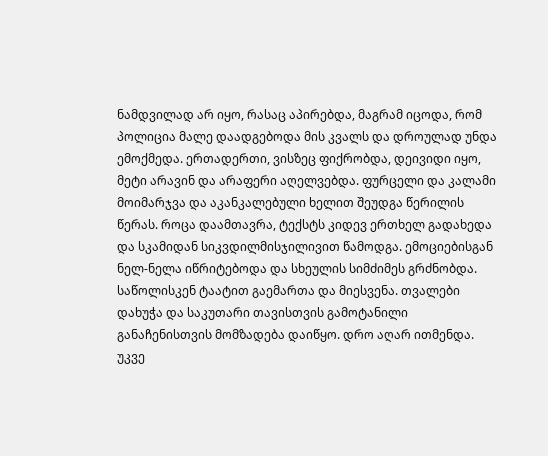ნამდვილად არ იყო, რასაც აპირებდა, მაგრამ იცოდა, რომ პოლიცია მალე დაადგებოდა მის კვალს და დროულად უნდა ემოქმედა. ერთადერთი, ვისზეც ფიქრობდა, დეივიდი იყო, მეტი არავინ და არაფერი აღელვებდა. ფურცელი და კალამი მოიმარჯვა და აკანკალებული ხელით შეუდგა წერილის წერას. როცა დაამთავრა, ტექსტს კიდევ ერთხელ გადახედა და სკამიდან სიკვდილმისჯილივით წამოდგა. ემოციებისგან ნელ-ნელა იწრიტებოდა და სხეულის სიმძიმეს გრძნობდა. საწოლისკენ ტაატით გაემართა და მიესვენა. თვალები დახუჭა და საკუთარი თავისთვის გამოტანილი განაჩენისთვის მომზადება დაიწყო. დრო აღარ ითმენდა. უკვე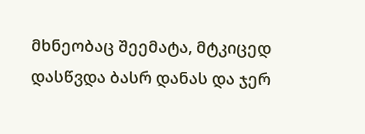მხნეობაც შეემატა, მტკიცედ დასწვდა ბასრ დანას და ჯერ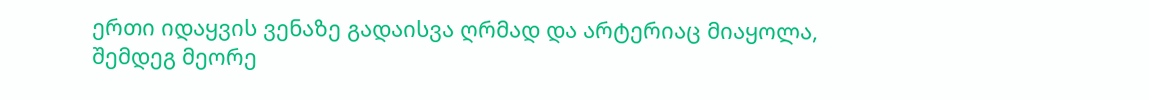ერთი იდაყვის ვენაზე გადაისვა ღრმად და არტერიაც მიაყოლა, შემდეგ მეორე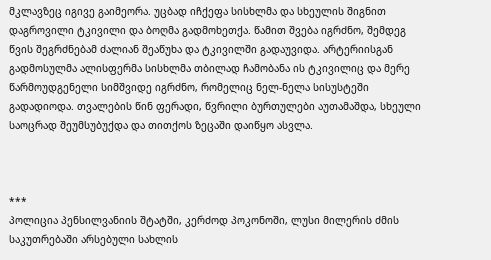მკლავზეც იგივე გაიმეორა. უცბად იჩქეფა სისხლმა და სხეულის შიგნით დაგროვილი ტკივილი და ბოღმა გადმოხეთქა. წამით შვება იგრძნო, შემდეგ წვის შეგრძნებამ ძალიან შეაწუხა და ტკივილში გადაუვიდა. არტერიისგან გადმოსულმა ალისფერმა სისხლმა თბილად ჩამობანა ის ტკივილიც და მერე წარმოუდგენელი სიმშვიდე იგრძნო, რომელიც ნელ-ნელა სისუსტეში გადადიოდა. თვალების წინ ფერადი, წვრილი ბურთულები აუთამაშდა, სხეული საოცრად შეუმსუბუქდა და თითქოს ზეცაში დაიწყო ასვლა.



***
პოლიცია პენსილვანიის შტატში, კერძოდ პოკონოში, ლუსი მილერის ძმის საკუთრებაში არსებული სახლის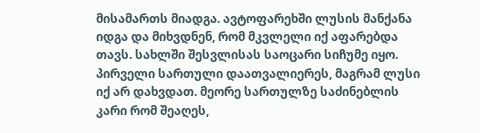მისამართს მიადგა. ავტოფარეხში ლუსის მანქანა იდგა და მიხვდნენ, რომ მკვლელი იქ აფარებდა თავს. სახლში შესვლისას საოცარი სიჩუმე იყო. პირველი სართული დაათვალიერეს, მაგრამ ლუსი იქ არ დახვდათ. მეორე სართულზე საძინებლის კარი რომ შეაღეს,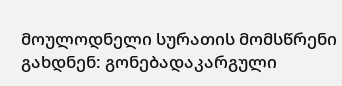მოულოდნელი სურათის მომსწრენი გახდნენ: გონებადაკარგული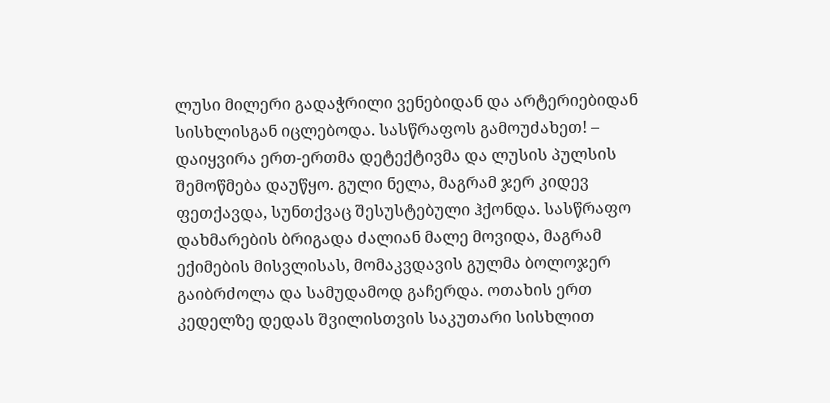ლუსი მილერი გადაჭრილი ვენებიდან და არტერიებიდან  სისხლისგან იცლებოდა. სასწრაფოს გამოუძახეთ! – დაიყვირა ერთ-ერთმა დეტექტივმა და ლუსის პულსის შემოწმება დაუწყო. გული ნელა, მაგრამ ჯერ კიდევ ფეთქავდა, სუნთქვაც შესუსტებული ჰქონდა. სასწრაფო დახმარების ბრიგადა ძალიან მალე მოვიდა, მაგრამ ექიმების მისვლისას, მომაკვდავის გულმა ბოლოჯერ გაიბრძოლა და სამუდამოდ გაჩერდა. ოთახის ერთ კედელზე დედას შვილისთვის საკუთარი სისხლით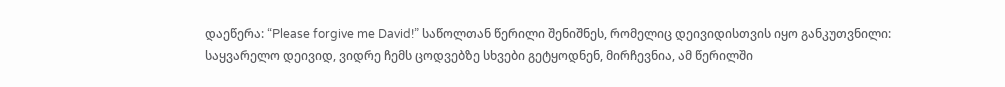დაეწერა: “Please forgive me David!” საწოლთან წერილი შენიშნეს, რომელიც დეივიდისთვის იყო განკუთვნილი:
საყვარელო დეივიდ, ვიდრე ჩემს ცოდვებზე სხვები გეტყოდნენ, მირჩევნია, ამ წერილში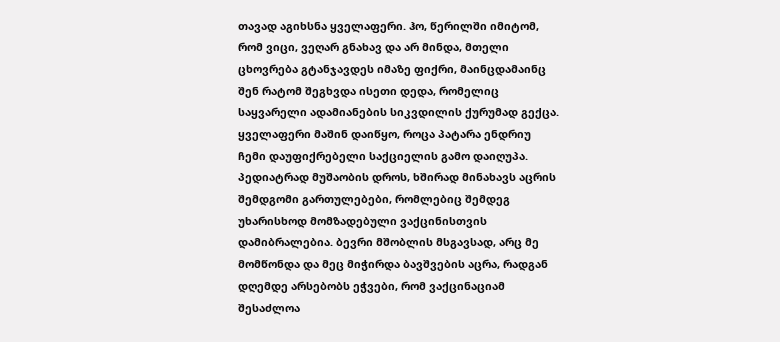თავად აგიხსნა ყველაფერი. ჰო, წერილში იმიტომ, რომ ვიცი, ვეღარ გნახავ და არ მინდა, მთელი ცხოვრება გტანჯავდეს იმაზე ფიქრი, მაინცდამაინც შენ რატომ შეგხვდა ისეთი დედა, რომელიც საყვარელი ადამიანების სიკვდილის ქურუმად გექცა.
ყველაფერი მაშინ დაიწყო, როცა პატარა ენდრიუ ჩემი დაუფიქრებელი საქციელის გამო დაიღუპა. პედიატრად მუშაობის დროს, ხშირად მინახავს აცრის შემდგომი გართულებები, რომლებიც შემდეგ უხარისხოდ მომზადებული ვაქცინისთვის დამიბრალებია. ბევრი მშობლის მსგავსად, არც მე მომწონდა და მეც მიჭირდა ბავშვების აცრა, რადგან დღემდე არსებობს ეჭვები, რომ ვაქცინაციამ შესაძლოა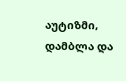აუტიზმი, დამბლა და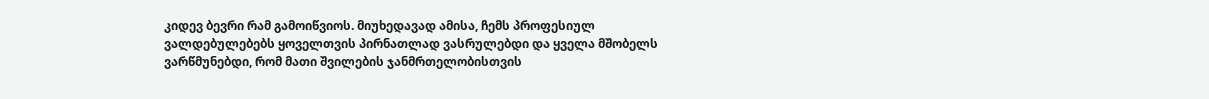კიდევ ბევრი რამ გამოიწვიოს. მიუხედავად ამისა, ჩემს პროფესიულ ვალდებულებებს ყოველთვის პირნათლად ვასრულებდი და ყველა მშობელს ვარწმუნებდი, რომ მათი შვილების ჯანმრთელობისთვის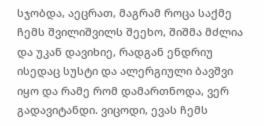სჯობდა, აეცრათ, მაგრამ როცა საქმე ჩემს შვილიშვილს შეეხო, შიშმა მძლია და უკან დავიხიე, რადგან ენდრიუ ისედაც სუსტი და ალერგიული ბავშვი იყო და რამე რომ დამართნოდა, ვერ გადავიტანდი. ვიცოდი, ევას ჩემს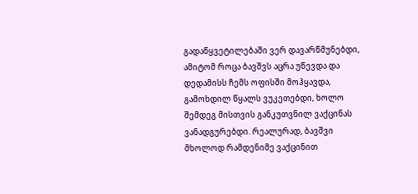გადაწყვეტილებაში ვერ დავარწმუნებდი, ამიტომ როცა ბავშვს აცრა უწევდა და დედამისს ჩემს ოფისში მოჰყავდა, გამოხდილ წყალს ვუკეთებდი, ხოლო შემდეგ მისთვის განკუთვნილ ვაქცინას ვანადგურებდი. რეალურად, ბავშვი მხოლოდ რამდენიმე ვაქცინით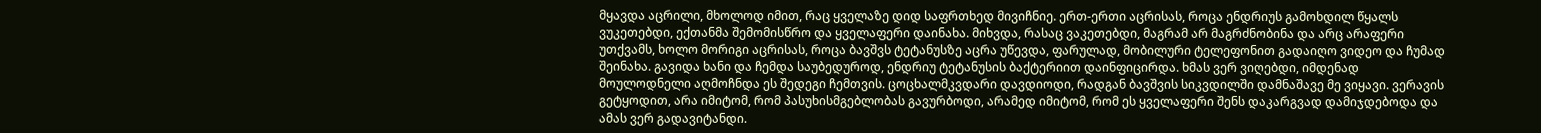მყავდა აცრილი, მხოლოდ იმით, რაც ყველაზე დიდ საფრთხედ მივიჩნიე. ერთ-ერთი აცრისას, როცა ენდრიუს გამოხდილ წყალს ვუკეთებდი, ექთანმა შემომისწრო და ყველაფერი დაინახა. მიხვდა, რასაც ვაკეთებდი, მაგრამ არ მაგრძნობინა და არც არაფერი უთქვამს, ხოლო მორიგი აცრისას, როცა ბავშვს ტეტანუსზე აცრა უწევდა, ფარულად, მობილური ტელეფონით გადაიღო ვიდეო და ჩუმად შეინახა. გავიდა ხანი და ჩემდა საუბედუროდ, ენდრიუ ტეტანუსის ბაქტერიით დაინფიცირდა. ხმას ვერ ვიღებდი, იმდენად მოულოდნელი აღმოჩნდა ეს შედეგი ჩემთვის. ცოცხალმკვდარი დავდიოდი, რადგან ბავშვის სიკვდილში დამნაშავე მე ვიყავი. ვერავის გეტყოდით, არა იმიტომ, რომ პასუხისმგებლობას გავურბოდი, არამედ იმიტომ, რომ ეს ყველაფერი შენს დაკარგვად დამიჯდებოდა და ამას ვერ გადავიტანდი.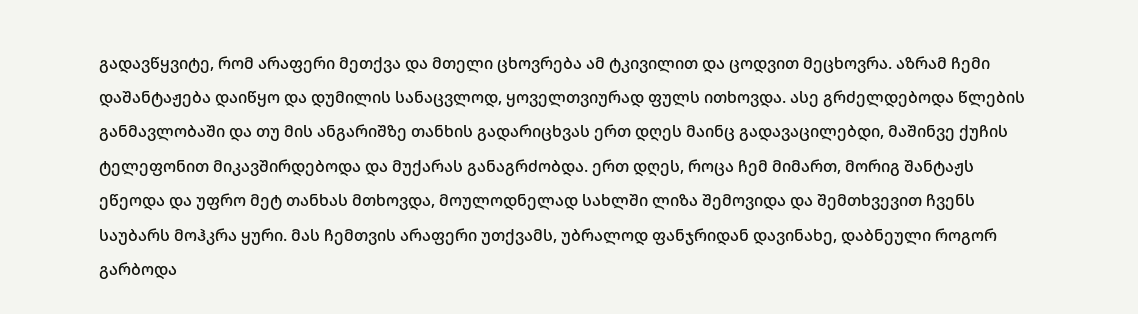გადავწყვიტე, რომ არაფერი მეთქვა და მთელი ცხოვრება ამ ტკივილით და ცოდვით მეცხოვრა. აზრამ ჩემი დაშანტაჟება დაიწყო და დუმილის სანაცვლოდ, ყოველთვიურად ფულს ითხოვდა. ასე გრძელდებოდა წლების განმავლობაში და თუ მის ანგარიშზე თანხის გადარიცხვას ერთ დღეს მაინც გადავაცილებდი, მაშინვე ქუჩის ტელეფონით მიკავშირდებოდა და მუქარას განაგრძობდა. ერთ დღეს, როცა ჩემ მიმართ, მორიგ შანტაჟს ეწეოდა და უფრო მეტ თანხას მთხოვდა, მოულოდნელად სახლში ლიზა შემოვიდა და შემთხვევით ჩვენს საუბარს მოჰკრა ყური. მას ჩემთვის არაფერი უთქვამს, უბრალოდ ფანჯრიდან დავინახე, დაბნეული როგორ გარბოდა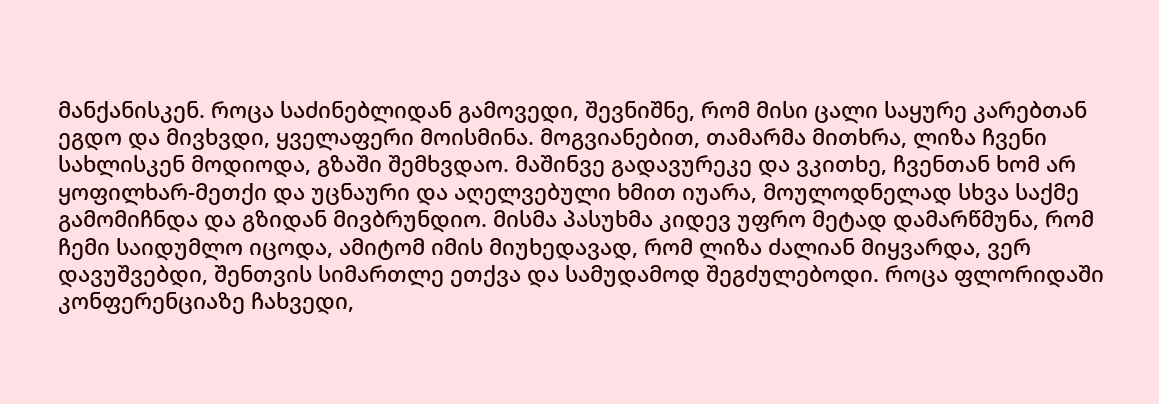მანქანისკენ. როცა საძინებლიდან გამოვედი, შევნიშნე, რომ მისი ცალი საყურე კარებთან ეგდო და მივხვდი, ყველაფერი მოისმინა. მოგვიანებით, თამარმა მითხრა, ლიზა ჩვენი სახლისკენ მოდიოდა, გზაში შემხვდაო. მაშინვე გადავურეკე და ვკითხე, ჩვენთან ხომ არ ყოფილხარ-მეთქი და უცნაური და აღელვებული ხმით იუარა, მოულოდნელად სხვა საქმე გამომიჩნდა და გზიდან მივბრუნდიო. მისმა პასუხმა კიდევ უფრო მეტად დამარწმუნა, რომ ჩემი საიდუმლო იცოდა, ამიტომ იმის მიუხედავად, რომ ლიზა ძალიან მიყვარდა, ვერ დავუშვებდი, შენთვის სიმართლე ეთქვა და სამუდამოდ შეგძულებოდი. როცა ფლორიდაში კონფერენციაზე ჩახვედი,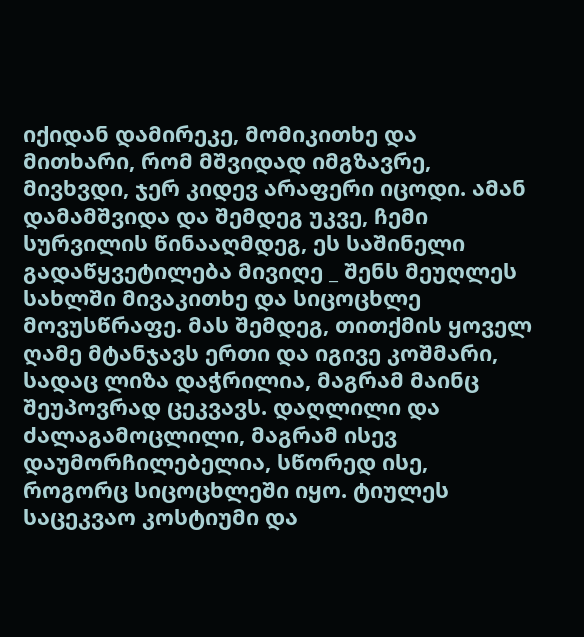იქიდან დამირეკე, მომიკითხე და მითხარი, რომ მშვიდად იმგზავრე, მივხვდი, ჯერ კიდევ არაფერი იცოდი. ამან დამამშვიდა და შემდეგ უკვე, ჩემი სურვილის წინააღმდეგ, ეს საშინელი გადაწყვეტილება მივიღე _ შენს მეუღლეს სახლში მივაკითხე და სიცოცხლე მოვუსწრაფე. მას შემდეგ, თითქმის ყოველ ღამე მტანჯავს ერთი და იგივე კოშმარი, სადაც ლიზა დაჭრილია, მაგრამ მაინც შეუპოვრად ცეკვავს. დაღლილი და ძალაგამოცლილი, მაგრამ ისევ დაუმორჩილებელია, სწორედ ისე, როგორც სიცოცხლეში იყო. ტიულეს საცეკვაო კოსტიუმი და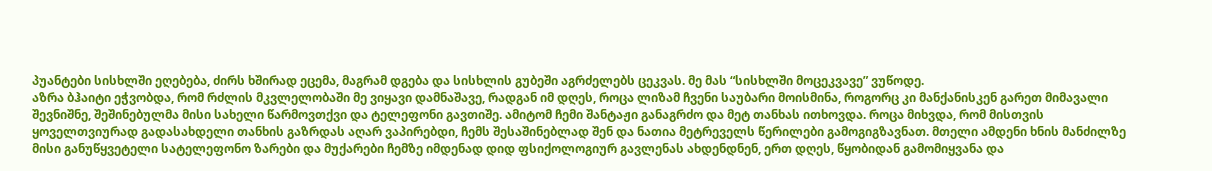პუანტები სისხლში ეღებება, ძირს ხშირად ეცემა, მაგრამ დგება და სისხლის გუბეში აგრძელებს ცეკვას. მე მას “სისხლში მოცეკვავე” ვუწოდე.
აზრა ბჰაიტი ეჭვობდა, რომ რძლის მკვლელობაში მე ვიყავი დამნაშავე, რადგან იმ დღეს, როცა ლიზამ ჩვენი საუბარი მოისმინა, როგორც კი მანქანისკენ გარეთ მიმავალი შევნიშნე, შეშინებულმა მისი სახელი წარმოვთქვი და ტელეფონი გავთიშე. ამიტომ ჩემი შანტაჟი განაგრძო და მეტ თანხას ითხოვდა. როცა მიხვდა, რომ მისთვის ყოველთვიურად გადასახდელი თანხის გაზრდას აღარ ვაპირებდი, ჩემს შესაშინებლად შენ და ნათია მეტრეველს წერილები გამოგიგზავნათ. მთელი ამდენი ხნის მანძილზე  მისი განუწყვეტელი სატელეფონო ზარები და მუქარები ჩემზე იმდენად დიდ ფსიქოლოგიურ გავლენას ახდენდნენ, ერთ დღეს, წყობიდან გამომიყვანა და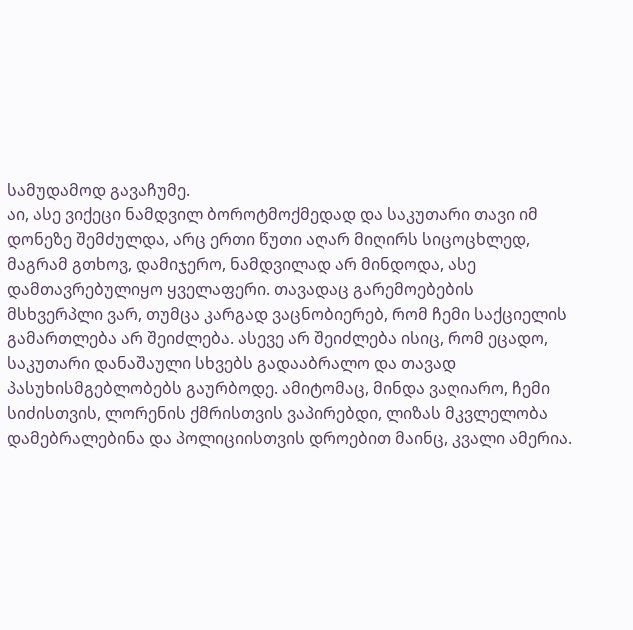სამუდამოდ გავაჩუმე.
აი, ასე ვიქეცი ნამდვილ ბოროტმოქმედად და საკუთარი თავი იმ დონეზე შემძულდა, არც ერთი წუთი აღარ მიღირს სიცოცხლედ, მაგრამ გთხოვ, დამიჯერო, ნამდვილად არ მინდოდა, ასე დამთავრებულიყო ყველაფერი. თავადაც გარემოებების მსხვერპლი ვარ, თუმცა კარგად ვაცნობიერებ, რომ ჩემი საქციელის გამართლება არ შეიძლება. ასევე არ შეიძლება ისიც, რომ ეცადო, საკუთარი დანაშაული სხვებს გადააბრალო და თავად პასუხისმგებლობებს გაურბოდე. ამიტომაც, მინდა ვაღიარო, ჩემი სიძისთვის, ლორენის ქმრისთვის ვაპირებდი, ლიზას მკვლელობა დამებრალებინა და პოლიციისთვის დროებით მაინც, კვალი ამერია.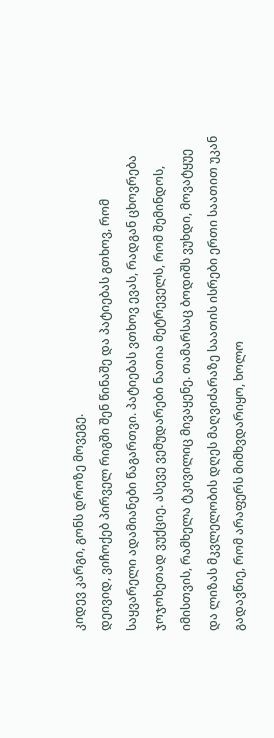კიდევ კარგი, გონს დროზე მოვეგე.
დეივიდ, ვიჩოქებ პირველ რიგში შენ წინაშე და პატიებას გთხოვ, რომ საყვარელი ადამიანები წაგართვი. პატიებას ვთხოვ ევას, რადგან ცხოვრება ჯოჯოხეთად ვუქციე. ასევე ვემუდარები ნათია მეტრეველს, რომ შემინდოს, იმისთვის, რამხელა ტკივილიც მივაყენე. თამარსაც ბოდიშს ვუხდი, მოვატყუე და ლიზას მკვლელობის დღეს მაღვიძარაზე საათის ისრები ერთი საათით უკან გადავწიე, რომ არაფერს მიმხვდარიყო, ხოლო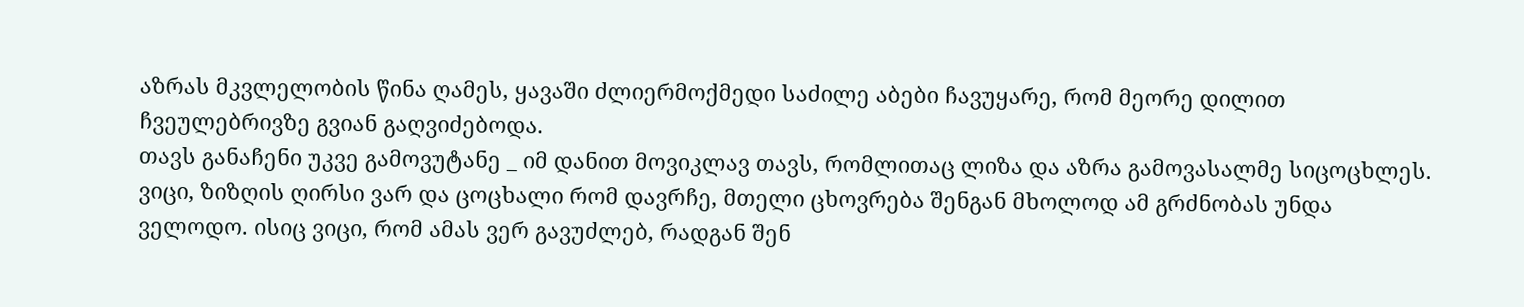აზრას მკვლელობის წინა ღამეს, ყავაში ძლიერმოქმედი საძილე აბები ჩავუყარე, რომ მეორე დილით ჩვეულებრივზე გვიან გაღვიძებოდა.
თავს განაჩენი უკვე გამოვუტანე _ იმ დანით მოვიკლავ თავს, რომლითაც ლიზა და აზრა გამოვასალმე სიცოცხლეს. ვიცი, ზიზღის ღირსი ვარ და ცოცხალი რომ დავრჩე, მთელი ცხოვრება შენგან მხოლოდ ამ გრძნობას უნდა ველოდო. ისიც ვიცი, რომ ამას ვერ გავუძლებ, რადგან შენ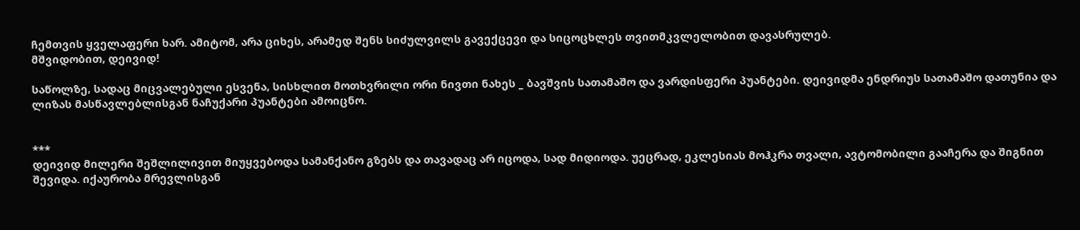ჩემთვის ყველაფერი ხარ. ამიტომ, არა ციხეს, არამედ შენს სიძულვილს გავექცევი და სიცოცხლეს თვითმკვლელობით დავასრულებ.
მშვიდობით, დეივიდ!

საწოლზე, სადაც მიცვალებული ესვენა, სისხლით მოთხვრილი ორი ნივთი ნახეს _ ბავშვის სათამაშო და ვარდისფერი პუანტები. დეივიდმა ენდრიუს სათამაშო დათუნია და ლიზას მასწავლებლისგან ნაჩუქარი პუანტები ამოიცნო.


***
დეივიდ მილერი შეშლილივით მიუყვებოდა სამანქანო გზებს და თავადაც არ იცოდა, სად მიდიოდა. უეცრად, ეკლესიას მოჰკრა თვალი, ავტომობილი გააჩერა და შიგნით შევიდა. იქაურობა მრევლისგან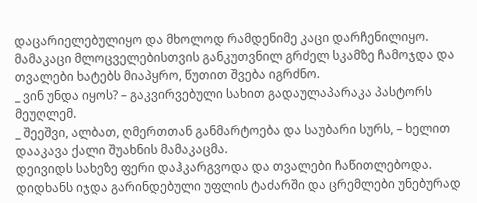დაცარიელებულიყო და მხოლოდ რამდენიმე კაცი დარჩენილიყო. მამაკაცი მლოცველებისთვის განკუთვნილ გრძელ სკამზე ჩამოჯდა და თვალები ხატებს მიაპყრო, წუთით შვება იგრძნო.
_ ვინ უნდა იყოს? – გაკვირვებული სახით გადაულაპარაკა პასტორს მეუღლემ.
_ შეეშვი, ალბათ, ღმერთთან განმარტოება და საუბარი სურს, – ხელით დააკავა ქალი შუახნის მამაკაცმა.
დეივიდს სახეზე ფერი დაჰკარგვოდა და თვალები ჩაწითლებოდა. დიდხანს იჯდა გარინდებული უფლის ტაძარში და ცრემლები უნებურად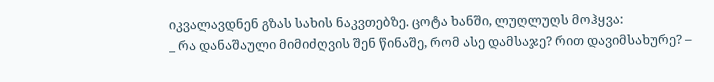იკვალავდნენ გზას სახის ნაკვთებზე. ცოტა ხანში, ლუღლუღს მოჰყვა:
_ რა დანაშაული მიმიძღვის შენ წინაშე, რომ ასე დამსაჯე? რით დავიმსახურე? –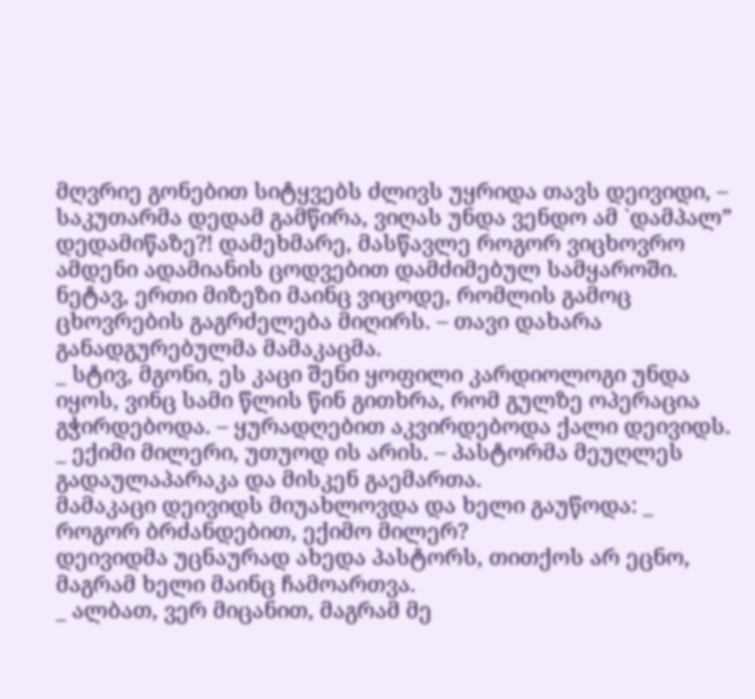მღვრიე გონებით სიტყვებს ძლივს უყრიდა თავს დეივიდი, – საკუთარმა დედამ გამწირა, ვიღას უნდა ვენდო ამ `დამპალ” დედამიწაზე?! დამეხმარე, მასწავლე როგორ ვიცხოვრო  ამდენი ადამიანის ცოდვებით დამძიმებულ სამყაროში. ნეტავ, ერთი მიზეზი მაინც ვიცოდე, რომლის გამოც ცხოვრების გაგრძელება მიღირს. – თავი დახარა განადგურებულმა მამაკაცმა.
_ სტივ, მგონი, ეს კაცი შენი ყოფილი კარდიოლოგი უნდა იყოს, ვინც სამი წლის წინ გითხრა, რომ გულზე ოპერაცია გჭირდებოდა. – ყურადღებით აკვირდებოდა ქალი დეივიდს.
_ ექიმი მილერი, უთუოდ ის არის. – პასტორმა მეუღლეს გადაულაპარაკა და მისკენ გაემართა.
მამაკაცი დეივიდს მიუახლოვდა და ხელი გაუწოდა: _ როგორ ბრძანდებით, ექიმო მილერ?
დეივიდმა უცნაურად ახედა პასტორს, თითქოს არ ეცნო, მაგრამ ხელი მაინც ჩამოართვა.
_ ალბათ, ვერ მიცანით, მაგრამ მე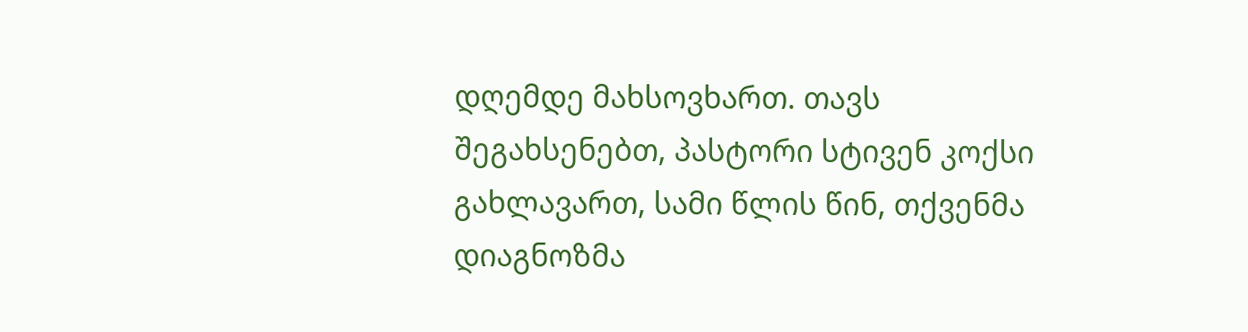დღემდე მახსოვხართ. თავს შეგახსენებთ, პასტორი სტივენ კოქსი გახლავართ, სამი წლის წინ, თქვენმა დიაგნოზმა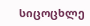სიცოცხლე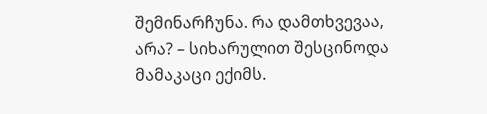შემინარჩუნა. რა დამთხვევაა, არა? – სიხარულით შესცინოდა მამაკაცი ექიმს.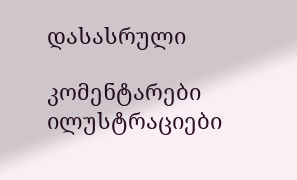დასასრული

კომენტარები ილუსტრაციები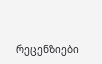რეცენზიები